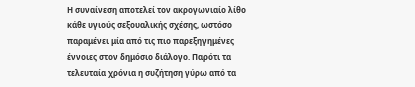Η συναίνεση αποτελεί τον ακρογωνιαίο λίθο κάθε υγιούς σεξουαλικής σχέσης, ωστόσο παραμένει μία από τις πιο παρεξηγημένες έννοιες στον δημόσιο διάλογο. Παρότι τα τελευταία χρόνια η συζήτηση γύρω από τα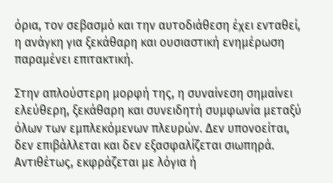όρια, τον σεβασμό και την αυτοδιάθεση έχει ενταθεί, η ανάγκη για ξεκάθαρη και ουσιαστική ενημέρωση παραμένει επιτακτική.

Στην απλούστερη μορφή της, η συναίνεση σημαίνει ελεύθερη, ξεκάθαρη και συνειδητή συμφωνία μεταξύ όλων των εμπλεκόμενων πλευρών. Δεν υπονοείται, δεν επιβάλλεται και δεν εξασφαλίζεται σιωπηρά. Αντιθέτως, εκφράζεται με λόγια ή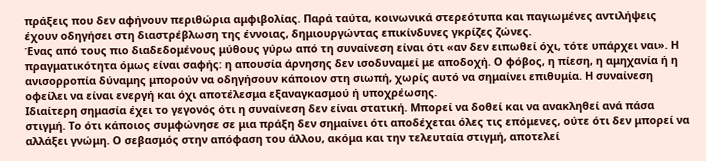πράξεις που δεν αφήνουν περιθώρια αμφιβολίας. Παρά ταύτα, κοινωνικά στερεότυπα και παγιωμένες αντιλήψεις έχουν οδηγήσει στη διαστρέβλωση της έννοιας, δημιουργώντας επικίνδυνες γκρίζες ζώνες.
Ένας από τους πιο διαδεδομένους μύθους γύρω από τη συναίνεση είναι ότι «αν δεν ειπωθεί όχι, τότε υπάρχει ναι». Η πραγματικότητα όμως είναι σαφής: η απουσία άρνησης δεν ισοδυναμεί με αποδοχή. Ο φόβος, η πίεση, η αμηχανία ή η ανισορροπία δύναμης μπορούν να οδηγήσουν κάποιον στη σιωπή, χωρίς αυτό να σημαίνει επιθυμία. Η συναίνεση οφείλει να είναι ενεργή και όχι αποτέλεσμα εξαναγκασμού ή υποχρέωσης.
Ιδιαίτερη σημασία έχει το γεγονός ότι η συναίνεση δεν είναι στατική. Μπορεί να δοθεί και να ανακληθεί ανά πάσα στιγμή. Το ότι κάποιος συμφώνησε σε μια πράξη δεν σημαίνει ότι αποδέχεται όλες τις επόμενες, ούτε ότι δεν μπορεί να αλλάξει γνώμη. Ο σεβασμός στην απόφαση του άλλου, ακόμα και την τελευταία στιγμή, αποτελεί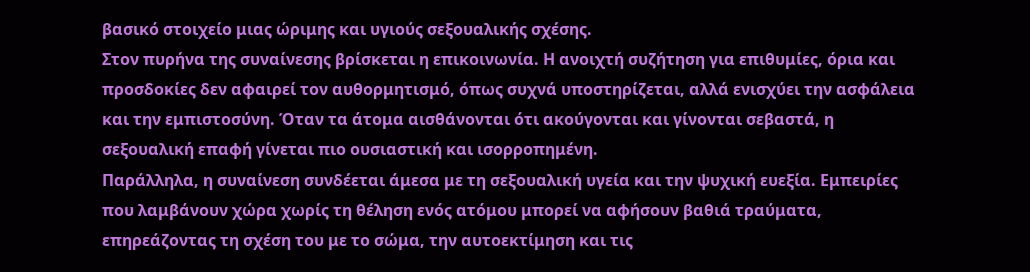βασικό στοιχείο μιας ώριμης και υγιούς σεξουαλικής σχέσης.
Στον πυρήνα της συναίνεσης βρίσκεται η επικοινωνία. Η ανοιχτή συζήτηση για επιθυμίες, όρια και προσδοκίες δεν αφαιρεί τον αυθορμητισμό, όπως συχνά υποστηρίζεται, αλλά ενισχύει την ασφάλεια και την εμπιστοσύνη. Όταν τα άτομα αισθάνονται ότι ακούγονται και γίνονται σεβαστά, η σεξουαλική επαφή γίνεται πιο ουσιαστική και ισορροπημένη.
Παράλληλα, η συναίνεση συνδέεται άμεσα με τη σεξουαλική υγεία και την ψυχική ευεξία. Εμπειρίες που λαμβάνουν χώρα χωρίς τη θέληση ενός ατόμου μπορεί να αφήσουν βαθιά τραύματα, επηρεάζοντας τη σχέση του με το σώμα, την αυτοεκτίμηση και τις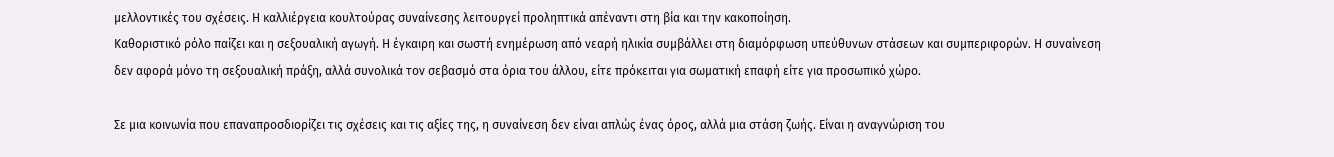μελλοντικές του σχέσεις. Η καλλιέργεια κουλτούρας συναίνεσης λειτουργεί προληπτικά απέναντι στη βία και την κακοποίηση.
Καθοριστικό ρόλο παίζει και η σεξουαλική αγωγή. Η έγκαιρη και σωστή ενημέρωση από νεαρή ηλικία συμβάλλει στη διαμόρφωση υπεύθυνων στάσεων και συμπεριφορών. Η συναίνεση δεν αφορά μόνο τη σεξουαλική πράξη, αλλά συνολικά τον σεβασμό στα όρια του άλλου, είτε πρόκειται για σωματική επαφή είτε για προσωπικό χώρο.

Σε μια κοινωνία που επαναπροσδιορίζει τις σχέσεις και τις αξίες της, η συναίνεση δεν είναι απλώς ένας όρος, αλλά μια στάση ζωής. Είναι η αναγνώριση του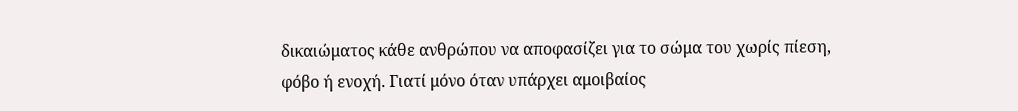δικαιώματος κάθε ανθρώπου να αποφασίζει για το σώμα του χωρίς πίεση, φόβο ή ενοχή. Γιατί μόνο όταν υπάρχει αμοιβαίος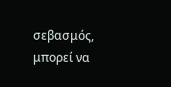σεβασμός, μπορεί να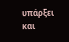υπάρξει και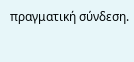πραγματική σύνδεση.